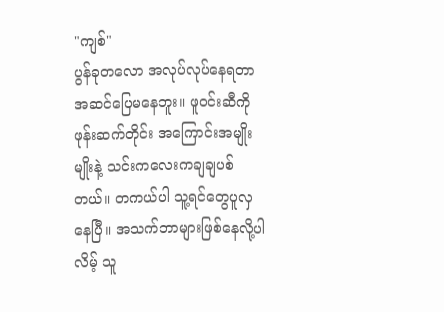"ကျစ်"
ပွန်ခုတလော အလုပ်လုပ်နေရတာအဆင်ပြေမနေဘူး။ ဖူဝင်းဆီကိုဖုန်းဆက်တိုင်း အကြောင်းအမျိုးမျိုးနဲ့ သင်းကလေးကချချပစ်တယ်။ တကယ်ပါ သူ့ရင်တွေပူလှနေပြီ။ အသက်ဘာများဖြစ်နေလို့ပါလိမ့် သူ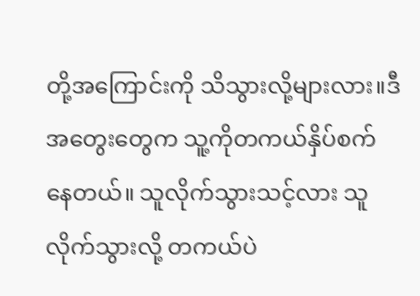တို့အကြောင်းကို သိသွားလို့များလား။ဒီအတွေးတွေက သူ့ကိုတကယ်နှိပ်စက်နေတယ်။ သူလိုက်သွားသင့်လား သူလိုက်သွားလို့ တကယ်ပဲ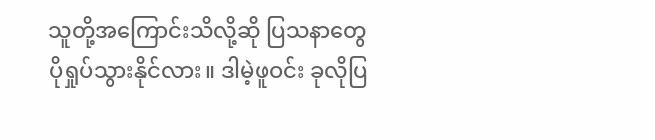သူတို့အကြောင်းသိလို့ဆို ပြသနာတွေပိုရှုပ်သွားနိုင်လား။ ဒါမဲ့ဖူဝင်း ခုလိုပြ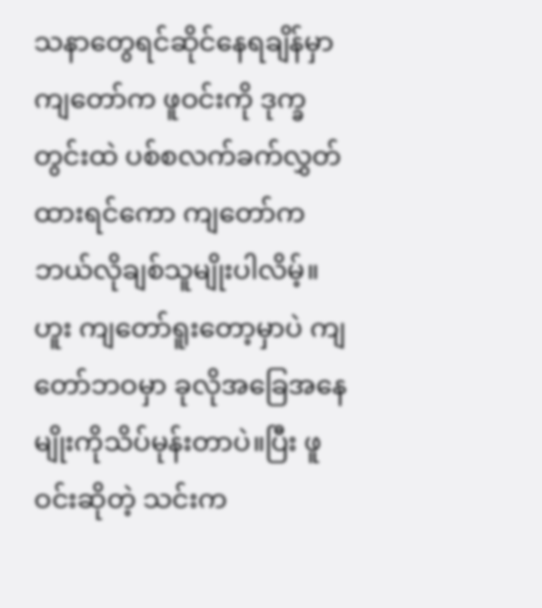သနာတွေရင်ဆိုင်နေရချိန်မှာ ကျတော်က ဖူဝင်းကို ဒုက္ခတွင်းထဲ ပစ်စလက်ခက်လွှတ်ထားရင်ကော ကျတော်က ဘယ်လိုချစ်သူမျိုးပါလိမ့်။ ဟူး ကျတော်ရူးတော့မှာပဲ ကျတော်ဘဝမှာ ခုလိုအခြေအနေမျိုးကိုသိပ်မုန်းတာပဲ။ပြီး ဖူဝင်းဆိုတဲ့ သင်းက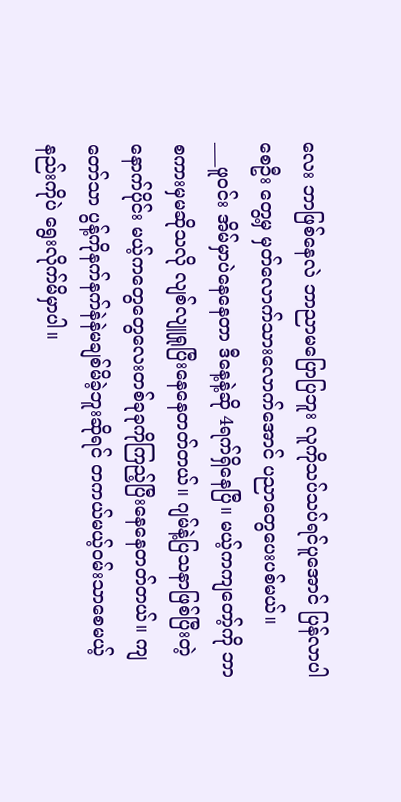လေး ဘာဖြစ်နေလဲ ဘာညာမပြောပြဘူး လူကိုသပ်သပ်ရင်ပူအောင် ပြန်လာပါစေဦး တွေ့မှ မှတ်လောက်သားလောက်အောင် ပညာတွေပေးပစ်မယ်။
___ဖူဝင်း အိမ်မှာပဲနေနေတာ ဒီနေ့နဲ့ဆို 4ရက်ရှိနေပြီ။ မယ့်ကကျတော့်ကို ဘာစကားမှမဆိုသလို လျစ်လျူရှုပြီးနေနေတတ်တယ်။ ဂျမ်နဲ့ပြသနာဖြစ်ပြီးတဲ့နောက်ပိုင်း မယ့်ကတွေတွေလေးတစ်ခုခုကိုကြည့်ပြီးနေနေတတ်တယ်။ ကျတော်သာ ပွန့်ကိုနက်နက်နဲနဲမချစ်မိခဲ့ဘူးဆိုရင် တကယ်မယ့်ဝမ်းသာစေမယ့်နည်းကိုပဲ ရွေးလိုက်မိမှာပါ။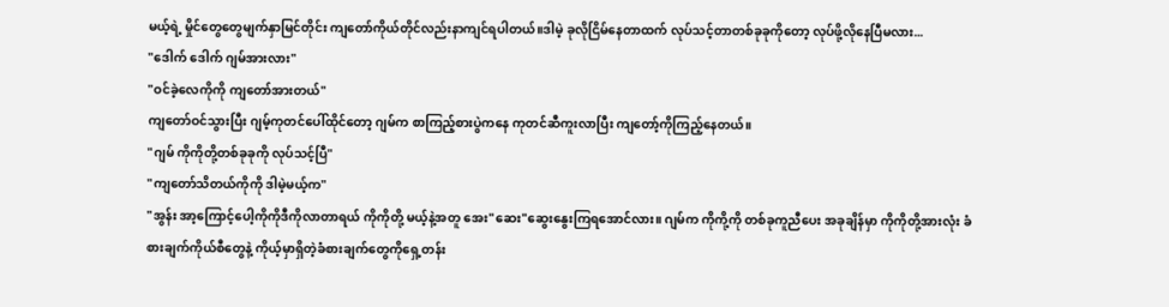မယ့်ရဲ့ မှိုင်တွေတွေမျက်နှာမြင်တိုင်း ကျတော်ကိုယ်တိုင်လည်းနာကျင်ရပါတယ်။ဒါမဲ့ ခုလိုငြိမ်နေတာထက် လုပ်သင့်တာတစ်ခုခုကိုတော့ လုပ်ဖို့လိုနေပြီမလား...
"ဒေါက် ဒေါက် ဂျမ်အားလား"
"ဝင်ခဲ့လေကိုကို ကျတော်အားတယ်"
ကျတော်ဝင်သွားပြီး ဂျမ့်ကုတင်ပေါ်ထိုင်တော့ ဂျမ်က စာကြည့်စားပွဲကနေ ကုတင်ဆီကူးလာပြီး ကျတော့်ကိုကြည့်နေတယ်။
"ဂျမ် ကိုကိုတို့တစ်ခုခုကို လုပ်သင့်ပြီ"
"ကျတော်သိတယ်ကိုကို ဒါမဲ့မယ့်က"
"အွန်း အာ့ကြောင့်ပေါ့ကိုကိုဒီကိုလာတာရယ် ကိုကိုတို့ မယ့်နဲ့အတူ အေး"ဆေး"ဆွေးနွေးကြရအောင်လား။ ဂျမ်က ကိုကို့ကို တစ်ခုကူညီပေး အခုချိန်မှာ ကိုကိုတို့အားလုံး ခံစားချက်ကိုယ်စီတွေနဲ့ ကိုယ့်မှာရှိတဲ့ခံစားချက်တွေကိုရှေ့တန်း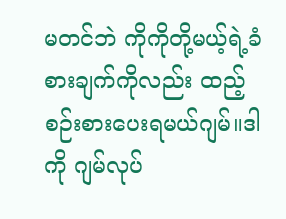မတင်ဘဲ ကိုကိုတို့မယ့်ရဲ့ခံစားချက်ကိုလည်း ထည့်စဉ်းစားပေးရမယ်ဂျမ်။ဒါကို ဂျမ်လုပ်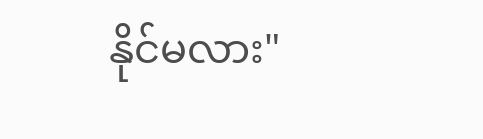နိုင်မလား"